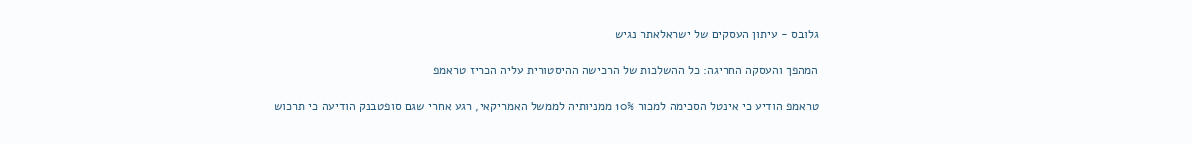גלובס - עיתון העסקים של ישראלאתר נגיש

המהפך והעסקה החריגה: כל ההשלכות של הרכישה ההיסטורית עליה הכריז טראמפ

טראמפ הודיע כי אינטל הסכימה למכור 10% ממניותיה לממשל האמריקאי, רגע אחרי שגם סופטבנק הודיעה כי תרכוש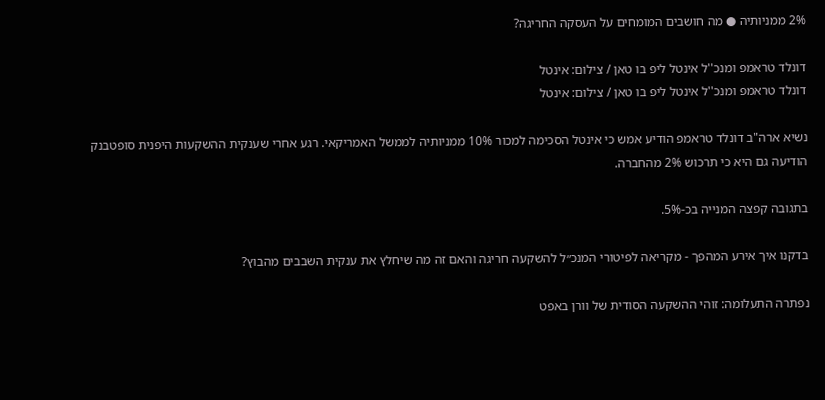2% ממניותיה ● מה חושבים המומחים על העסקה החריגה?

דונלד טראמפ ומנכ''ל אינטל ליפ בו טאן / צילום: אינטל
דונלד טראמפ ומנכ''ל אינטל ליפ בו טאן / צילום: אינטל

נשיא ארה"ב דונלד טראמפ הודיע אמש כי אינטל הסכימה למכור 10% ממניותיה לממשל האמריקאי. רגע אחרי שענקית ההשקעות היפנית סופטבנק הודיעה גם היא כי תרכוש 2% מהחברה.

בתגובה קפצה המנייה בכ-5%.

בדקנו איך אירע המהפך - מקריאה לפיטורי המנכ״ל להשקעה חריגה והאם זה מה שיחלץ את ענקית השבבים מהבוץ?

נפתרה התעלומה: זוהי ההשקעה הסודית של וורן באפט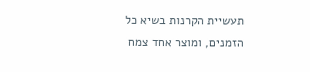תעשיית הקרנות בשיא כל הזמנים, ומוצר אחד צמח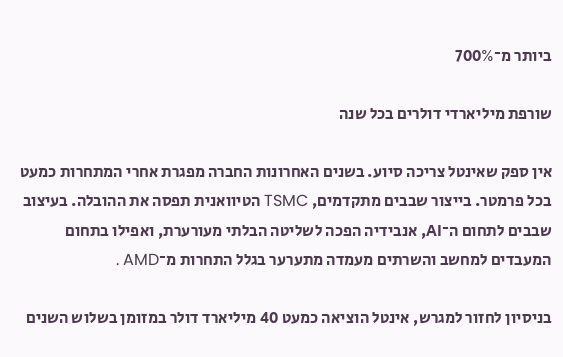ביותר מ־700%

שורפת מיליארדי דולרים בכל שנה

אין ספק שאינטל צריכה סיוע. בשנים האחרונות החברה מפגרת אחרי המתחרות כמעט בכל פרמטר. בייצור שבבים מתקדמים, TSMC הטיוואנית תפסה את ההובלה. בעיצוב שבבים לתחום ה־AI, אנבידיה הפכה לשליטה הבלתי מעורערת, ואפילו בתחום המעבדים למחשב והשרתים מעמדה מתערער בגלל התחרות מ־AMD .

בניסיון לחזור למגרש, אינטל הוציאה כמעט 40 מיליארד דולר במזומן בשלוש השנים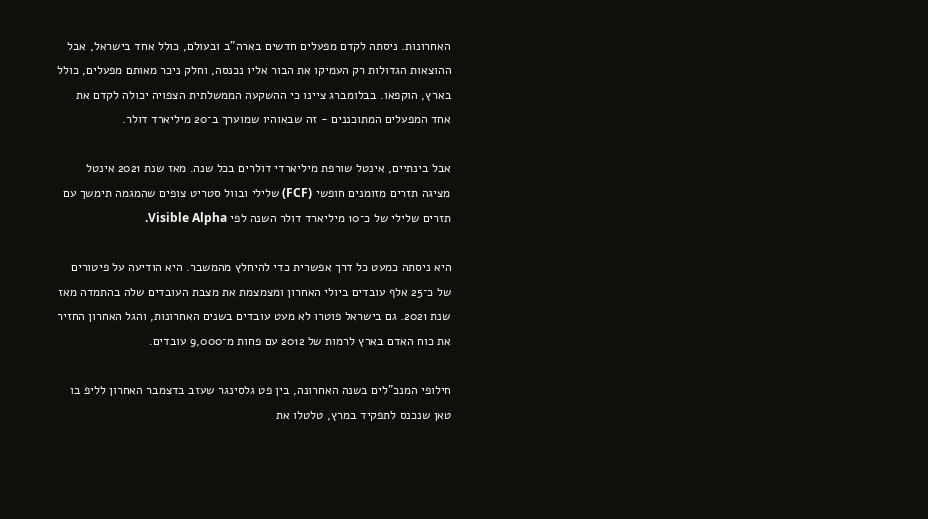האחרונות. ניסתה לקדם מפעלים חדשים בארה"ב ובעולם, כולל אחד בישראל, אבל ההוצאות הגדולות רק העמיקו את הבור אליו נכנסה, וחלק ניכר מאותם מפעלים, כולל בארץ, הוקפאו. בבלומברג ציינו כי ההשקעה הממשלתית הצפויה יכולה לקדם את אחד המפעלים המתוכננים - זה שבאוהיו שמוערך ב־20 מיליארד דולר.

אבל בינתיים, אינטל שורפת מיליארדי דולרים בכל שנה. מאז שנת 2021 אינטל מציגה תזרים מזומנים חופשי (FCF) שלילי ובוול סטריט צופים שהמגמה תימשך עם תזרים שלילי של כ־10 מיליארד דולר השנה לפי Visible Alpha.

היא ניסתה כמעט כל דרך אפשרית כדי להיחלץ מהמשבר. היא הודיעה על פיטורים של כ־25 אלף עובדים ביולי האחרון ומצמצמת את מצבת העובדים שלה בהתמדה מאז שנת 2021. גם בישראל פוטרו לא מעט עובדים בשנים האחרונות, והגל האחרון החזיר את כוח האדם בארץ לרמות של 2012 עם פחות מ־9,000 עובדים.

חילופי המנכ"לים בשנה האחרונה, בין פט גלסינגר שעזב בדצמבר האחרון לליפ בו טאן שנכנס לתפקיד במרץ, טלטלו את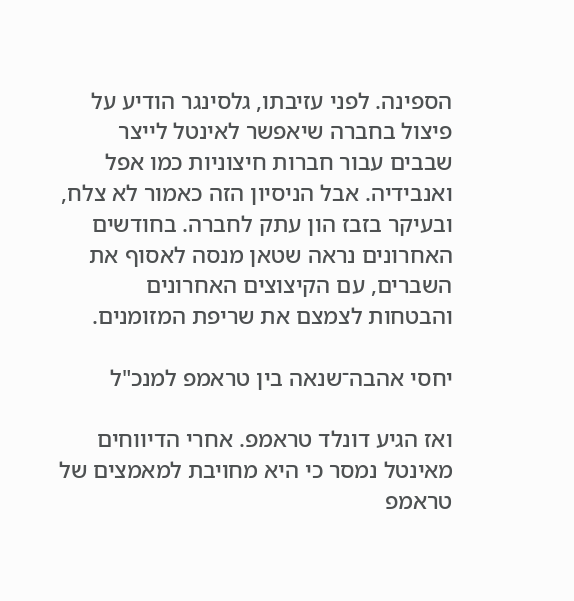הספינה. לפני עזיבתו, גלסינגר הודיע על פיצול בחברה שיאפשר לאינטל לייצר שבבים עבור חברות חיצוניות כמו אפל ואנבידיה. אבל הניסיון הזה כאמור לא צלח, ובעיקר בזבז הון עתק לחברה. בחודשים האחרונים נראה שטאן מנסה לאסוף את השברים, עם הקיצוצים האחרונים והבטחות לצמצם את שריפת המזומנים.

יחסי אהבה־שנאה בין טראמפ למנכ"ל

ואז הגיע דונלד טראמפ. אחרי הדיווחים מאינטל נמסר כי היא מחויבת למאמצים של טראמפ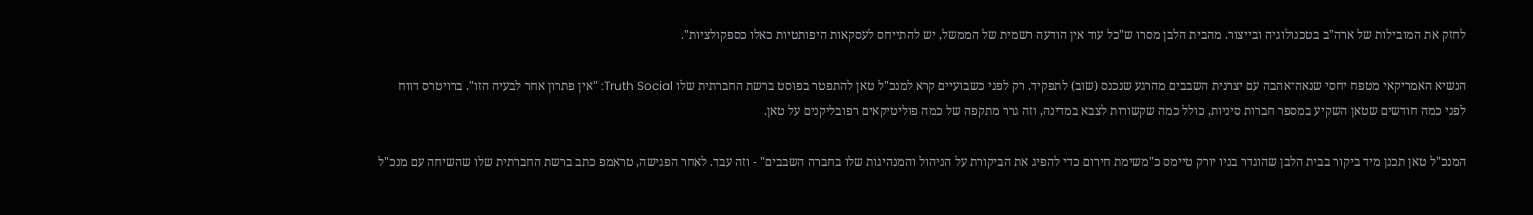לחזק את המובילות של ארה"ב בטכנולוגיה ובייצור. מהבית הלבן מסרו ש"כל עוד אין הודעה רשמית של הממשל, יש להתייחס לעסקאות היפותטיות כאלו כספקולציות".

הנשיא האמריקאי מטפח יחסי שנאה־אהבה עם יצרנית השבבים מהרגע שנכנס (שוב) לתפקיד. רק לפני כשבועיים קרא למנכ"ל טאן להתפטר בפוסט ברשת החברתית שלו Truth Social: "אין פתרון אחר לבעיה הזו". ברויטרס דווח לפני כמה חודשים שטאן השקיע במספר חברות סיניות, כולל כמה שקשורות לצבא במדינה, וזה גרר מתקפה של כמה פוליטיקאים רפובליקנים על טאן.

המנכ"ל טאן תכנן מיד ביקור בבית הלבן שהוגדר בניו יורק טיימס כ"משימת חירום כדי להפיג את הביקורת על הניהול והמנהיגות שלו בחברה השבבים" - וזה עבד. לאחר הפגישה, טראמפ כתב ברשת החברתית שלו שהשיחה עם מנכ"ל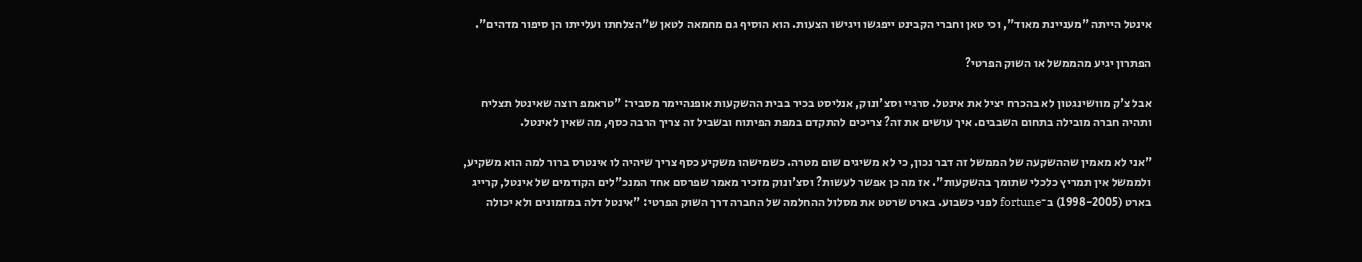אינטל הייתה "מעניינת מאוד", וכי טאן וחברי הקבינט ייפגשו ויגישו הצעות. הוא הוסיף גם מחמאה לטאן ש"הצלחתו ועלייתו הן סיפור מדהים".

הפתרון יגיע מהממשל או השוק הפרטי?

אבל צ'ק מוושינגטון לא בהכרח יציל את אינטל. סרגיי וסצ'ונוק, אנליסט בכיר בבית ההשקעות אופנהיימר מסביר: "טראמפ רוצה שאינטל תצליח ותהיה חברה מובילה בתחום השבבים. איך עושים את זה? צריכים להתקדם במפת הפיתוח ובשביל זה צריך הרבה כסף, מה שאין לאינטל.

"אני לא מאמין שההשקעה של הממשל זה דבר נכון, כי לא משיגים שום מטרה. כשמישהו משקיע כסף צריך שיהיה לו אינטרס ברור למה הוא משקיע, ולממשל אין תמריץ כלכלי שתומך בהשקעות". אז מה כן אפשר לעשות? וסצ'ונוק מזכיר מאמר שפרסם אחד המנכ"לים הקודמים של אינטל, קרייג בארט (1998-2005) ב־fortune לפני כשבוע. בארט שרטט את מסלול ההחלמה של החברה דרך השוק הפרטי: "אינטל דלה במזמונים ולא יכולה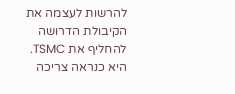להרשות לעצמה את הקיבולת הדרושה להחליף את TSMC. היא כנראה צריכה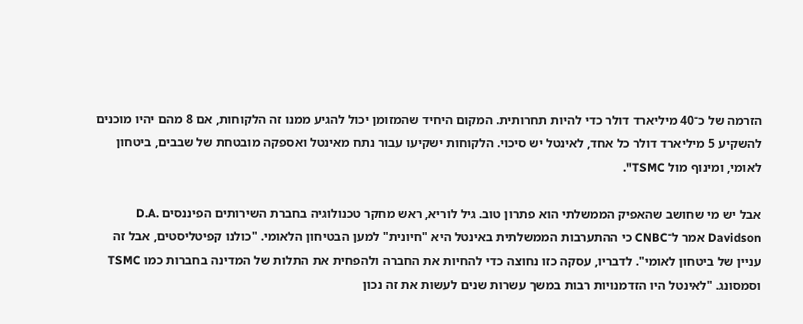הזרמה של כ־40 מיליארד דולר כדי להיות תחרותית. המקום היחיד שהמזומן יכול להגיע ממנו זה הלקוחות, אם 8 מהם יהיו מוכנים להשקיע 5 מיליארד דולר כל אחד, לאינטל יש סיכוי. הלקוחות ישקיעו עבור נתח מאינטל ואספקה מובטחת של שבבים, ביטחון לאומי, ומינוף מול TSMC".

אבל יש מי שחושב שהאפיק הממשלתי הוא פתרון טוב. גיל לוריא, ראש מחקר טכנולוגיה בחברת השירותים הפיננסים D.A. Davidson אמר ל־CNBC כי ההתערבות הממשלתית באינטל היא "חיונית" למען הבטיחון הלאומי. "כולנו קפיטליסטים, אבל זה עניין של ביטחון לאומי". לדבריו, עסקה כזו נחוצה כדי להחיות את החברה ולהפחית את התלות של המדינה בחברות כמו TSMC וסמסונג. "לאינטל היו הזדמנויות רבות במשך עשרות שנים לעשות את זה נכון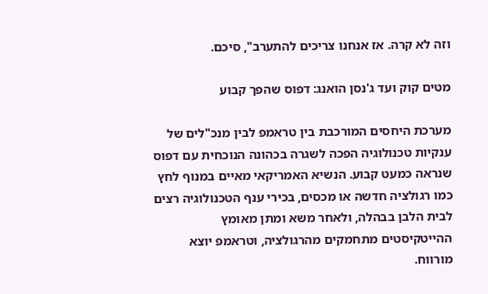וזה לא קרה. אז אנחנו צריכים להתערב", סיכם.

מטים קוק ועד ג'נסן הואנג: דפוס שהפך קבוע

מערכת היחסים המורכבת בין טראמפ לבין מנכ"לים של ענקיות טכנולוגיה הפכה לשגרה בכהונה הנוכחית עם דפוס שנראה כמעט קבוע. הנשיא האמריקאי מאיים במנוף לחץ כמו רגולציה חדשה או מכסים, בכירי ענף הטכנולוגיה רצים לבית הלבן בבהלה, ולאחר משא ומתן מאומץ ההייטקיסטים מתחמקים מהרגולציה, וטראמפ יוצא מורווח.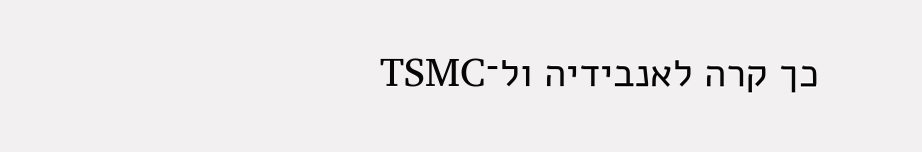כך קרה לאנבידיה ול־TSMC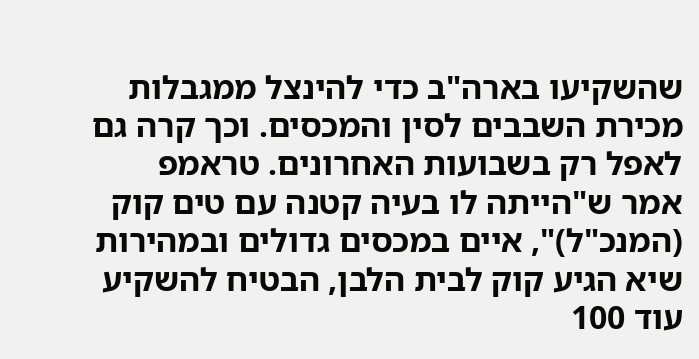שהשקיעו בארה"ב כדי להינצל ממגבלות מכירת השבבים לסין והמכסים. וכך קרה גם לאפל רק בשבועות האחרונים. טראמפ אמר ש"הייתה לו בעיה קטנה עם טים קוק (המנכ"ל)", איים במכסים גדולים ובמהירות שיא הגיע קוק לבית הלבן, הבטיח להשקיע עוד 100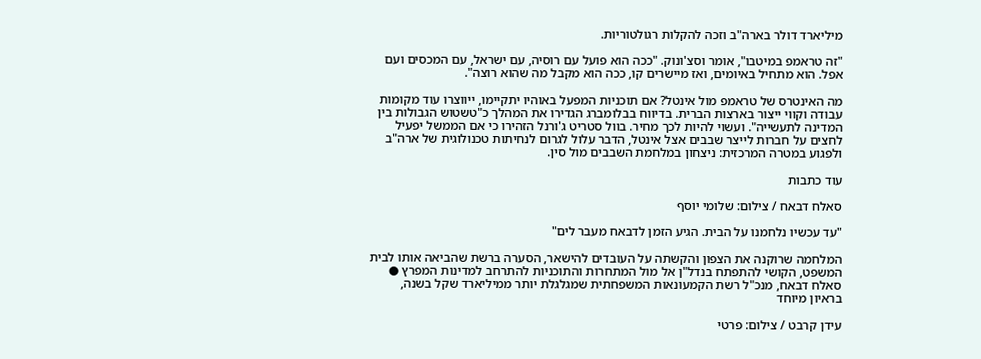מיליארד דולר בארה"ב וזכה להקלות רגולטוריות.

"זה טראמפ במיטבו", אומר וסצ'ונוק. "ככה הוא פועל עם רוסיה, עם ישראל, עם המכסים ועם אפל. הוא מתחיל באיומים, ואז מיישרים קו, ככה הוא מקבל מה שהוא רוצה".

מה האינטרס של טראמפ מול אינטל? אם תוכניות המפעל באוהיו יתקיימו, ייווצרו עוד מקומות עבודה וקווי ייצור בארצות הברית. בדיווח בבלומברג הגדירו את המהלך כ"טשטוש הגבולות בין המדינה לתעשייה". ועשוי להיות לכך מחיר. בוול סטריט ג'ורנל הזהירו כי אם הממשל יפעיל לחצים על חברות לייצר שבבים אצל אינטל, הדבר עלול לגרום לנחיתות טכנולוגית של ארה"ב ולפגוע במטרה המרכזית: ניצחון במלחמת השבבים מול סין.

עוד כתבות

סאלח דבאח / צילום: שלומי יוסף

"עד עכשיו נלחמנו על הבית. הגיע הזמן לדבאח מעבר לים"

המלחמה שרוקנה את הצפון והקשתה על העובדים להישאר, הסערה ברשת שהביאה אותו לבית המשפט, הקושי להתפתח בנדל"ן אל מול המתחרות והתוכניות להתרחב למדינות המפרץ ● סאלח דבאח, מנכ"ל רשת הקמעונאות המשפחתית שמגלגלת יותר ממיליארד שקל בשנה, בראיון מיוחד

עידן קרבט / צילום: פרטי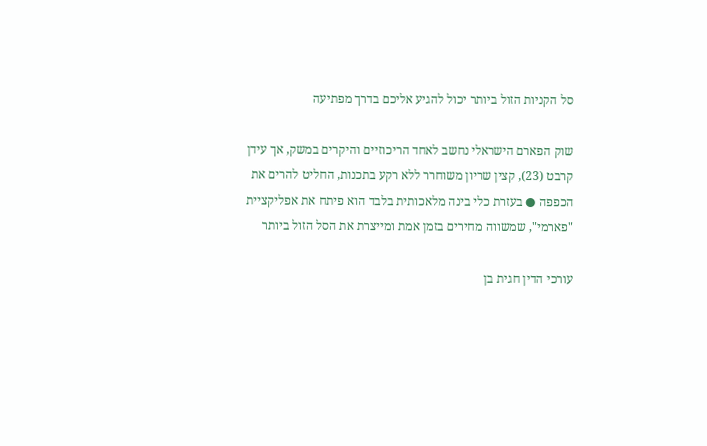סל הקניות הזול ביותר יכול להגיע אליכם בדרך מפתיעה

שוק הפארם הישראלי נחשב לאחד הריכוזיים והיקרים במשק, אך עידן קרבט (23), קצין שריון משוחרר ללא רקע בתכנות, החליט להרים את הכפפה ● בעזרת כלי בינה מלאכותית בלבד הוא פיתח את אפליקציית "פארמי", שמשווה מחירים בזמן אמת ומייצרת את הסל הזול ביותר

עורכי הדין חגית בן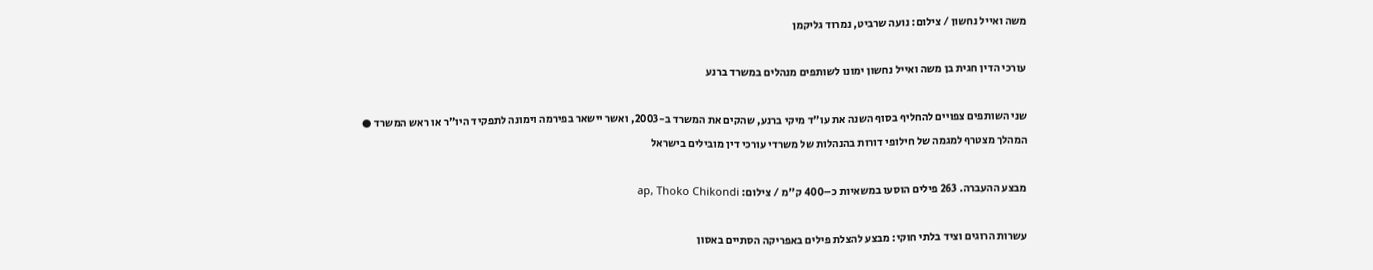משה ואייל נחשון / צילום: נועה שרביט, נמרוד גליקמן

עורכי הדין חגית בן משה ואייל נחשון ימונו לשותפים מנהלים במשרד ברנע

שני השותפים צפויים להחליף בסוף השנה את עו"ד מיקי ברנע, שהקים את המשרד ב-2003, ואשר יישאר בפירמה וימונה לתפקיד היו"ר או ראש המשרד ● המהלך מצטרף למגמה של חילופי דורות בהנהלות של משרדי עורכי דין מובילים בישראל

מבצע ההעברה. 263 פילים הוסעו במשאיות כ–400 ק''מ / צילום: ap, Thoko Chikondi

עשרות הרוגים וציד בלתי חוקי: מבצע להצלת פילים באפריקה הסתיים באסון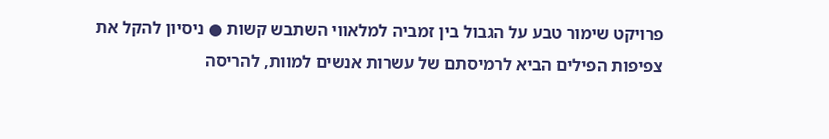פרויקט שימור טבע על הגבול בין זמביה למלאווי השתבש קשות ● ניסיון להקל את צפיפות הפילים הביא לרמיסתם של עשרות אנשים למוות, להריסה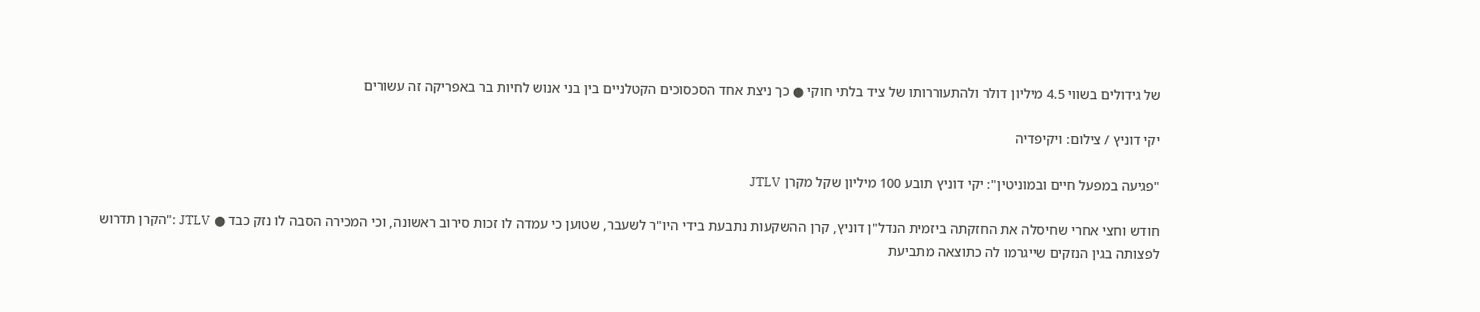של גידולים בשווי 4.5 מיליון דולר ולהתעוררותו של ציד בלתי חוקי ● כך ניצת אחד הסכסוכים הקטלניים בין בני אנוש לחיות בר באפריקה זה עשורים

יקי דוניץ / צילום: ויקיפדיה

"פגיעה במפעל חיים ובמוניטין": יקי דוניץ תובע 100 מיליון שקל מקרן JTLV

חודש וחצי אחרי שחיסלה את החזקתה ביזמית הנדל"ן דוניץ, קרן ההשקעות נתבעת בידי היו"ר לשעבר, שטוען כי עמדה לו זכות סירוב ראשונה, וכי המכירה הסבה לו נזק כבד ● JTLV :"הקרן תדרוש לפצותה בגין הנזקים שייגרמו לה כתוצאה מתביעת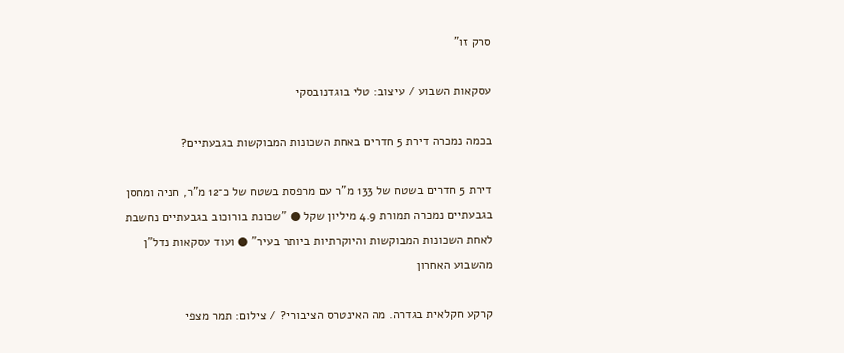סרק זו"

עסקאות השבוע / עיצוב: טלי בוגדנובסקי

בכמה נמכרה דירת 5 חדרים באחת השכונות המבוקשות בגבעתיים?

דירת 5 חדרים בשטח של 133 מ"ר עם מרפסת בשטח של כ־12 מ"ר, חניה ומחסן בגבעתיים נמכרה תמורת 4.9 מיליון שקל ● "שכונת בורוכוב בגבעתיים נחשבת לאחת השכונות המבוקשות והיוקרתיות ביותר בעיר" ● ועוד עסקאות נדל"ן מהשבוע האחרון

קרקע חקלאית בגדרה. מה האינטרס הציבורי? / צילום: תמר מצפי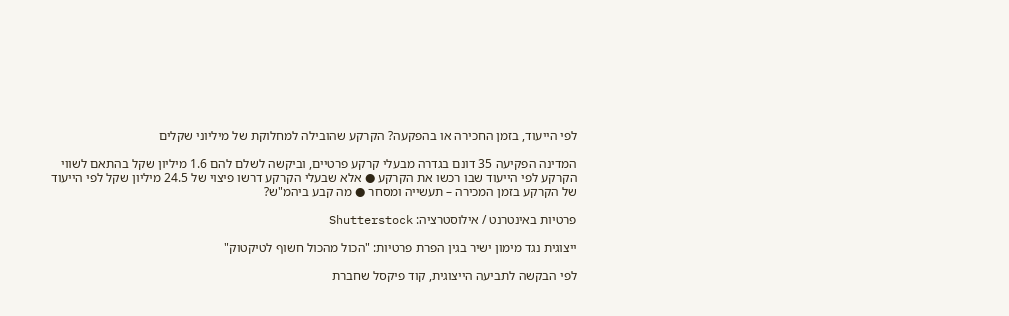לפי הייעוד, בזמן החכירה או בהפקעה? הקרקע שהובילה למחלוקת של מיליוני שקלים

המדינה הפקיעה 35 דונם בגדרה מבעלי קרקע פרטיים, וביקשה לשלם להם 1.6 מיליון שקל בהתאם לשווי הקרקע לפי הייעוד שבו רכשו את הקרקע ● אלא שבעלי הקרקע דרשו פיצוי של 24.5 מיליון שקל לפי הייעוד של הקרקע בזמן המכירה – תעשייה ומסחר ● מה קבע ביהמ"ש?

פרטיות באינטרנט / אילוסטרציה: Shutterstock

ייצוגית נגד מימון ישיר בגין הפרת פרטיות: "הכול מהכול חשוף לטיקטוק"

לפי הבקשה לתביעה הייצוגית, קוד פיקסל שחברת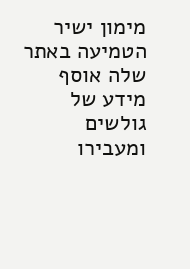מימון ישיר הטמיעה באתר שלה אוסף מידע של גולשים ומעבירו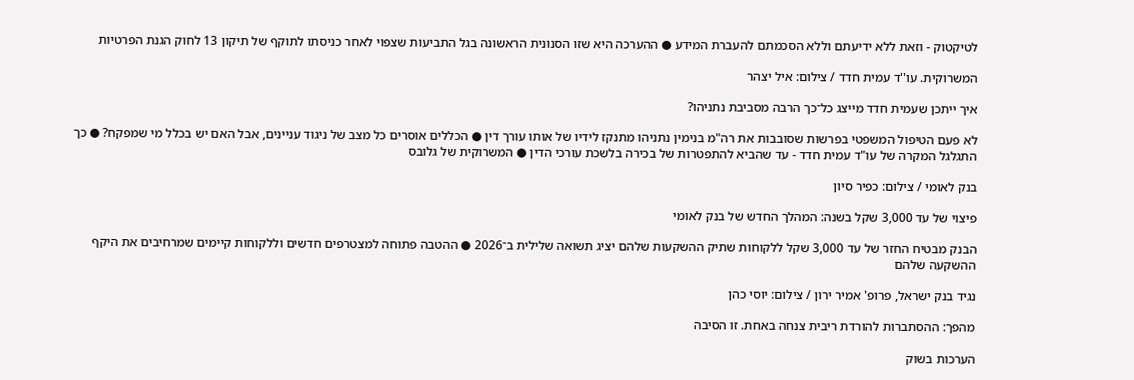לטיקטוק - וזאת ללא ידיעתם וללא הסכמתם להעברת המידע ● ההערכה היא שזו הסנונית הראשונה בגל התביעות שצפוי לאחר כניסתו לתוקף של תיקון 13 לחוק הגנת הפרטיות

המשרוקית. עו''ד עמית חדד / צילום: איל יצהר

איך ייתכן שעמית חדד מייצג כל־כך הרבה מסביבת נתניהו?

לא פעם הטיפול המשפטי בפרשות שסובבות את רה"מ בנימין נתניהו מתנקז לידיו של אותו עורך דין ● הכללים אוסרים כל מצב של ניגוד עניינים, אבל האם יש בכלל מי שמפקח? ● כך התגלגל המקרה של עו"ד עמית חדד - עד שהביא להתפטרות של בכירה בלשכת עורכי הדין ● המשרוקית של גלובס

בנק לאומי / צילום: כפיר סיון

פיצוי של עד 3,000 שקל בשנה: המהלך החדש של בנק לאומי

הבנק מבטיח החזר של עד 3,000 שקל ללקוחות שתיק ההשקעות שלהם יציג תשואה שלילית ב־2026 ● ההטבה פתוחה למצטרפים חדשים וללקוחות קיימים שמרחיבים את היקף ההשקעה שלהם

נגיד בנק ישראל, פרופ' אמיר ירון / צילום: יוסי כהן

מהפך: ההסתברות להורדת ריבית צנחה באחת. זו הסיבה

הערכות בשוק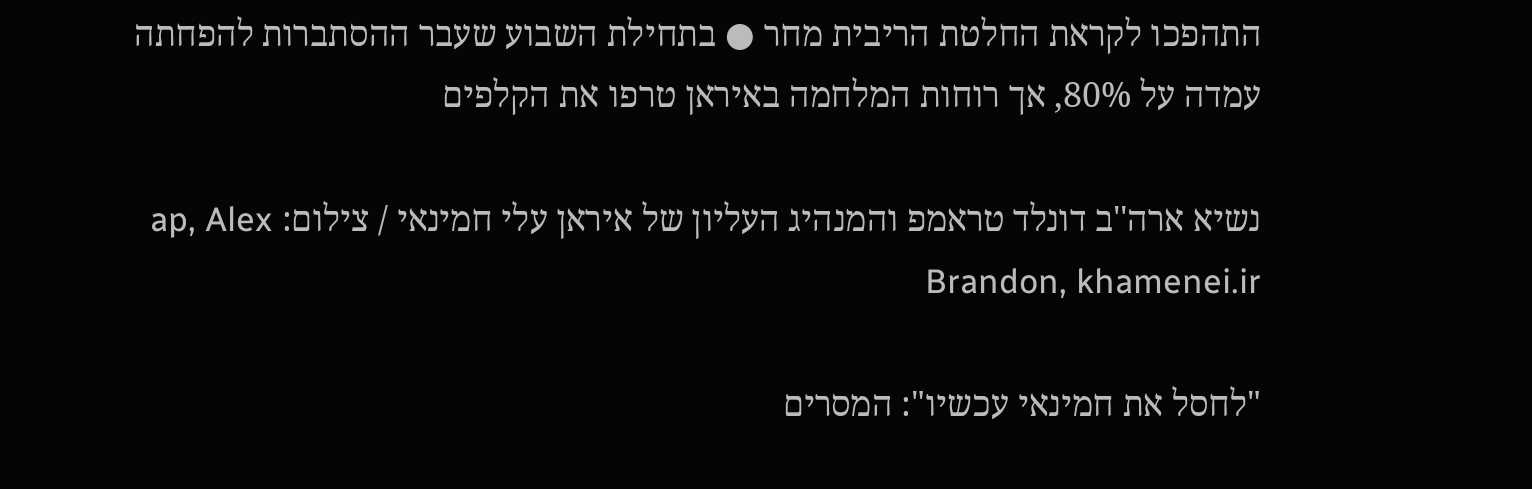התהפכו לקראת החלטת הריבית מחר ● בתחילת השבוע שעבר ההסתברות להפחתה עמדה על 80%, אך רוחות המלחמה באיראן טרפו את הקלפים

נשיא ארה''ב דונלד טראמפ והמנהיג העליון של איראן עלי חמינאי / צילום: ap, Alex Brandon, khamenei.ir

"לחסל את חמינאי עכשיו": המסרים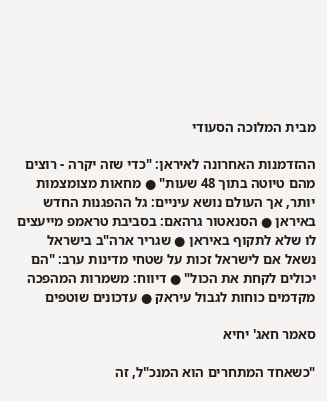מבית המלוכה הסעודי

ההזדמנות האחרונה לאיראן: "כדי שזה יקרה - רוצים מהם טיוטה בתוך 48 שעות" ● מחאות מצומצמות יותר, אך העולם נושא עיניים: גל ההפגנות החדש באיראן ● הסנאטור גרהאם: בסביבת טראמפ מייעצים לו שלא לתקוף באיראן ● שגריר ארה"ב בישראל נשאל אם לישראל זכות על שטחי מדינות ערב: "הם יכולים לקחת את הכול" ● דיווח: משמרות המהפכה מקדמים כוחות לגבול עיראק ● עדכונים שוטפים

סאמר חאג' יחיא

"כשאחד המתחרים הוא המנכ"ל, זה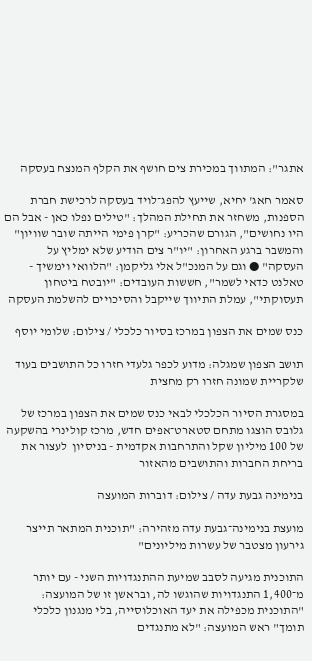אתגר": המתווך במכירת צים חושף את הקלף המנצח בעסקה

סאמר חאג' יחיא, שייעץ להפג־לויד בעסקה לרכישת חברת הספנות, משחזר את תחילת המהלך: "טילים נפלו כאן - אבל הם היו נחושים", הגורם שהכריע: "קרן פימי הייתה שובר שוויון" והמשבר ברגע האחרון: "יו"ר צים הודיע שלא ימליץ על העסקה" ● וגם על המנכ"ל אלי גליקמן: "הלוואי וימשיך - טאלנט כדאי לשמר", חששות העובדים: "יובטח ביטחון תעסוקתי", עמלת התיווך שייקבל והסיכויים להשלמת העסקה

כנס שמים את הצפון במרכז בסיור כלכלי / צילום: שלומי יוסף

תושב הצפון שמגלה: מדוע לכפר גלעדי חזרו כל התושבים בעוד שלקריית שמונה חזרו רק מחצית

במסגרת הסיור הכלכלי לבאי כנס שמים את הצפון במרכז של גלובס הוצגו מתחם סטארט־אפים חדש, מרכז קולינרי בהשקעה של 100 מיליון שקל והתרחבות אקדמית - בניסיון  לעצור את בריחת החברות והתושבים מהאזור

בנימינה גבעת עדה / צילום: דוברות המועצה

מועצת בנימינה־גבעת עדה מזהירה: "תוכנית המתאר תייצר גירעון מצטבר של עשרות מיליונים"

התוכנית מגיעה לסבב שמיעת ההתנגדויות השני - עם יותר מ־1,400 התנגדויות שהוגשו לה, ובראשן זו של המועצה: "התוכנית מכפילה את יעד האוכלוסייה, בלי מנגנון כלכלי תומך" ראש המועצה: "לא מתנגדים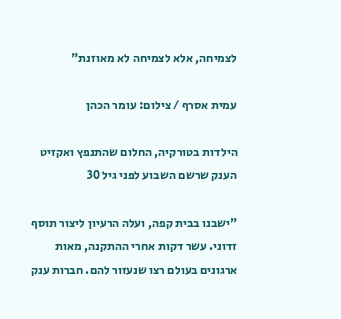לצמיחה, אלא לצמיחה לא מאוזנת"

עמית אסרף / צילום: עומר הכהן

הילדות בטורקיה, החלום שהתנפץ ואקזיט הענק שרשם השבוע לפני גיל 30

"ישבנו בבית קפה, ועלה הרעיון ליצור תוסף זדוני. עשר דקות אחרי ההתקנה, מאות ארגונים בעולם רצו שנעזור להם. חברות ענק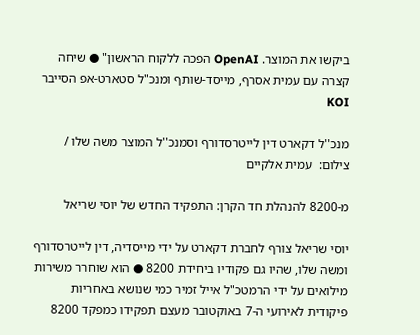ביקשו את המוצר. OpenAI הפכה ללקוח הראשון" ● שיחה קצרה עם עמית אסרף, מייסד-שותף ומנכ"ל סטארט-אפ הסייבר KOI

מנכ''ל דקארט דין לייטרסדורף וסמנכ''ל המוצר משה שלו / צילום:  עמית אלקיים

מ-8200 להנהלת חד הקרן: התפקיד החדש של יוסי שריאל

יוסי שריאל צורף לחברת דקארט על ידי מייסדיה, דין לייטרסדורף ומשה שלו, שהיו גם פקודיו ביחידת 8200 ● הוא שוחרר משירות מילואים על ידי הרמטכ"ל אייל זמיר כמי שנושא באחריות פיקודית לאירועי ה-7 באוקטובר מעצם תפקידו כמפקד 8200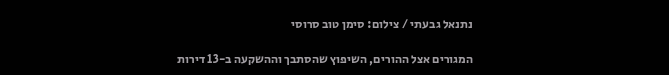נתנאל גבעתי / צילום: סימן טוב סרוסי

המגורים אצל ההורים, השיפוץ שהסתבך וההשקעה ב-13 דירות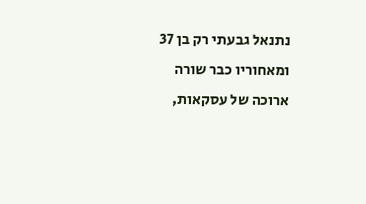נתנאל גבעתי רק בן 37 ומאחוריו כבר שורה ארוכה של עסקאות,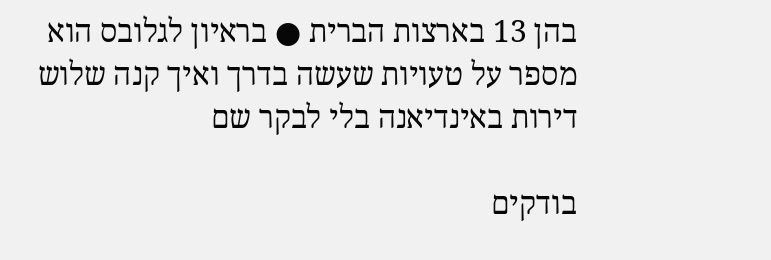בהן 13 בארצות הברית ● בראיון לגלובס הוא מספר על טעויות שעשה בדרך ואיך קנה שלוש דירות באינדיאנה בלי לבקר שם

בודקים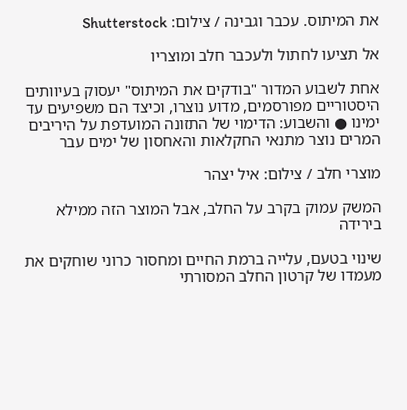את המיתוס. עכבר וגבינה / צילום: Shutterstock

אל תציעו לחתול ולעכבר חלב ומוצריו

אחת לשבוע המדור "בודקים את המיתוס" יעסוק בעיוותים היסטוריים מפורסמים, מדוע נוצרו, וכיצד הם משפיעים עד ימינו ● והשבוע: הדימוי של התזונה המועדפת על היריבים המרים נוצר מתנאי החקלאות והאחסון של ימים עבר

מוצרי חלב / צילום: איל יצהר

המשק עמוק בקרב על החלב, אבל המוצר הזה ממילא בירידה

שינוי בטעם, עלייה ברמת החיים ומחסור כרוני שוחקים את מעמדו של קרטון החלב המסורתי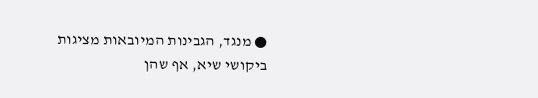● מנגד, הגבינות המיובאות מציגות ביקושי שיא, אף שהן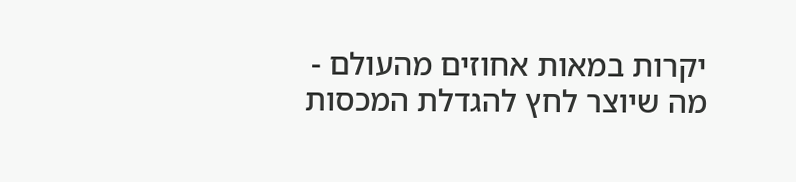יקרות במאות אחוזים מהעולם - מה שיוצר לחץ להגדלת המכסות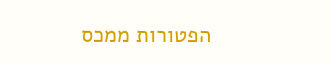הפטורות ממכס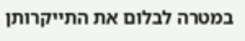במטרה לבלום את התייקרותן